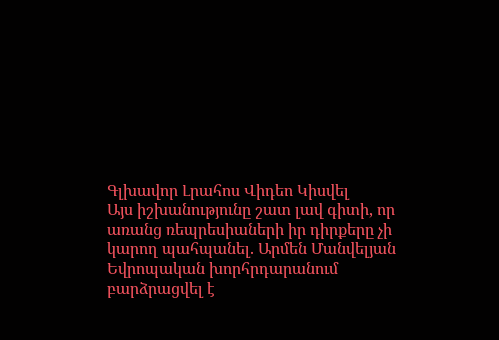Գլխավոր Լրահոս Վիդեո Կիսվել
Այս իշխանությունը շատ լավ գիտի, որ առանց ռեպրեսիաների իր դիրքերը չի կարող պահպանել. Արմեն Մանվելյան Եվրոպական խորհրդարանում բարձրացվել է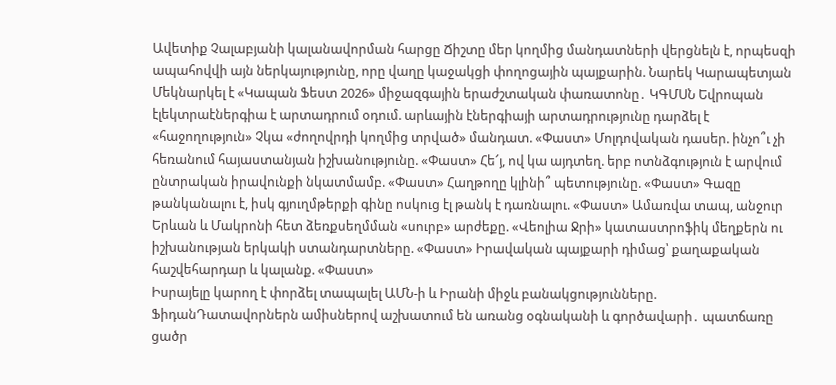Ավետիք Չալաբյանի կալանավորման հարցը Ճիշտը մեր կողմից մանդատների վերցնելն է, որպեսզի ապահովվի այն ներկայությունը, որը վաղը կաջակցի փողոցային պայքարին. Նարեկ Կարապետյան Մեկնարկել է «Կապան Ֆեստ 2026» միջազգային երաժշտական փառատոնը․ ԿԳՄՍՆ Եվրոպան էլեկտրաէներգիա է արտադրում օդում. արևային էներգիայի արտադրությունը դարձել է «հաջողություն» Չկա «ժողովրդի կողմից տրված» մանդատ. «Փաստ» Մոլդովական դասեր. ինչո՞ւ չի հեռանում հայաստանյան իշխանությունը. «Փաստ» Հե՜յ, ով կա այդտեղ. երբ ոտնձգություն է արվում ընտրական իրավունքի նկատմամբ. «Փաստ» Հաղթողը կլինի՞ պետությունը. «Փաստ» Գազը թանկանալու է, իսկ գյուղմթերքի գինը ոսկուց էլ թանկ է դառնալու. «Փաստ» Ամառվա տապ, անջուր Երևան և Մակրոնի հետ ձեռքսեղմման «սուրբ» արժեքը. «Վեոլիա Ջրի» կատաստրոֆիկ մեղքերն ու իշխանության երկակի ստանդարտները. «Փաստ» Իրավական պայքարի դիմաց՝ քաղաքական հաշվեհարդար և կալանք. «Փաստ»
Իսրայելը կարող է փորձել տապալել ԱՄՆ-ի և Իրանի միջև բանակցությունները. ՖիդանԴատավորներն ամիսներով աշխատում են առանց օգնականի և գործավարի․ պատճառը ցածր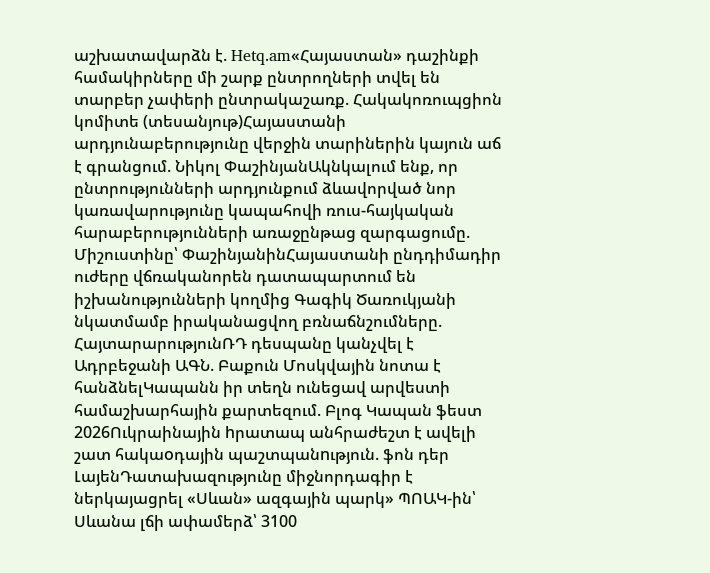աշխատավարձն է. Hetq.am«Հայաստան» դաշինքի համակիրները մի շարք ընտրողների տվել են տարբեր չափերի ընտրակաշառք. Հակակոռուպցիոն կոմիտե (տեսանյութ)Հայաստանի արդյունաբերությունը վերջին տարիներին կայուն աճ է գրանցում. Նիկոլ ՓաշինյանԱկնկալում ենք, որ ընտրությունների արդյունքում ձևավորված նոր կառավարությունը կապահովի ռուս-հայկական հարաբերությունների առաջընթաց զարգացումը. Միշուստինը՝ ՓաշինյանինՀայաստանի ընդդիմադիր ուժերը վճռականորեն դատապարտում են իշխանությունների կողմից Գագիկ Ծառուկյանի նկատմամբ իրականացվող բռնաճնշումները. ՀայտարարությունՌԴ դեսպանը կանչվել է Ադրբեջանի ԱԳՆ. Բաքուն Մոսկվային նոտա է հանձնելԿապանն իր տեղն ունեցավ արվեստի համաշխարհային քարտեզում. Բլոգ Կապան ֆեստ 2026Ուկրաինային hրատապ անհրաժեշտ է ավելի շատ հակաoդային պաշտպանnւթյուն. ֆոն դեր ԼայենԴատախազությունը միջնորդագիր է ներկայացրել «Սևան» ազգային պարկ» ՊՈԱԿ-ին՝ Սևանա լճի ափամերձ՝ 3100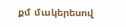քմ մակերեսով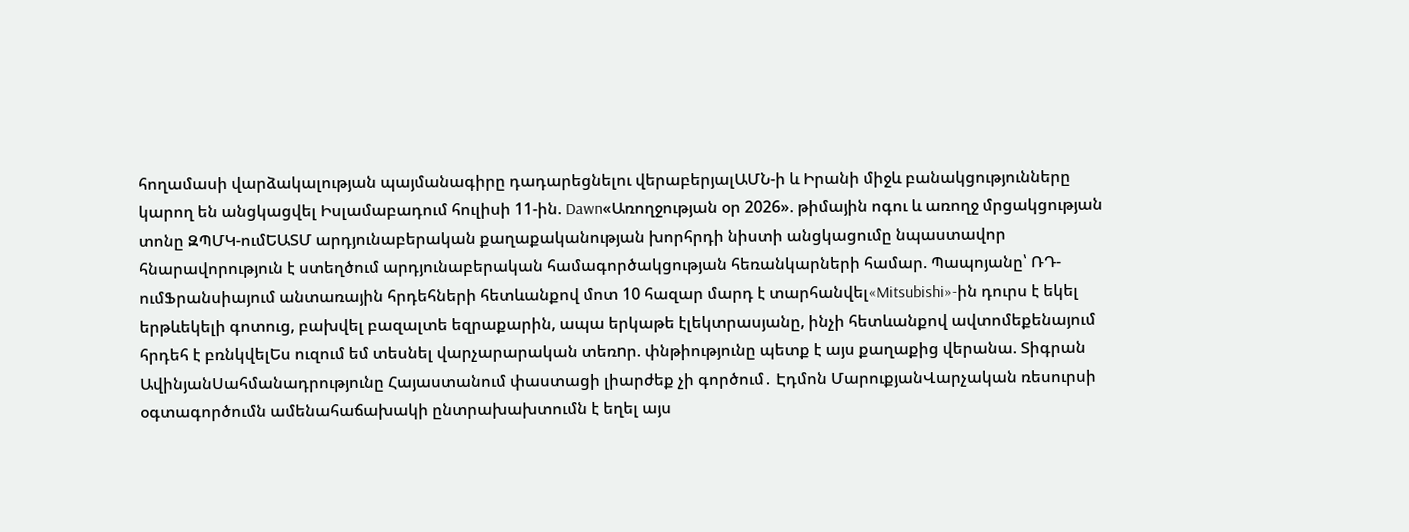հողամասի վարձակալության պայմանագիրը դադարեցնելու վերաբերյալԱՄՆ-ի և Իրանի միջև բանակցությունները կարող են անցկացվել Իսլամաբադում հուլիսի 11-ին. Dawn«Առողջության օր 2026». թիմային ոգու և առողջ մրցակցության տոնը ԶՊՄԿ-ումԵԱՏՄ արդյունաբերական քաղաքականության խորհրդի նիստի անցկացումը նպաստավոր հնարավորություն է ստեղծում արդյունաբերական համագործակցության հեռանկարների համար. Պապոյանը՝ ՌԴ-ումՖրանսիայում անտառային հրդեհների հետևանքով մոտ 10 հազար մարդ է տարհանվել«Mitsubishi»-ին դուրս է եկել երթևեկելի գոտուց, բախվել բազալտե եզրաքարին, ապա երկաթե էլեկտրասյանը, ինչի հետևանքով ավտոմեքենայում հրդեհ է բռնկվելԵս ուզում եմ տեսնել վարչարարական տեռnր. փնթիությունը պետք է այս քաղաքից վերանա. Տիգրան ԱվինյանՍահմանադրությունը Հայաստանում փաստացի լիարժեք չի գործում․ Էդմոն ՄարուքյանՎարչական ռեսուրսի օգտագործումն ամենահաճախակի ընտրախախտումն է եղել այս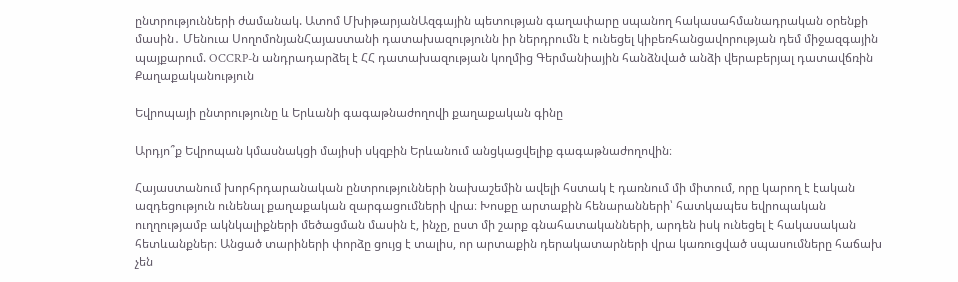ընտրությունների ժամանակ. Ատոմ ՄխիթարյանԱզգային պետության գաղափարը սպանող հակասահմանադրական օրենքի մասին․ Մենուա ՍողոմոնյանՀայաստանի դատախազությունն իր ներդրումն է ունեցել կիբեռհանցավորության դեմ միջազգային պայքարում. OCCRP-ն անդրադարձել է ՀՀ դատախազության կողմից Գերմանիային հանձնված անձի վերաբերյալ դատավճռին
Քաղաքականություն

Եվրոպայի ընտրությունը և Երևանի գագաթնաժողովի քաղաքական գինը

Արդյո՞ք Եվրոպան կմասնակցի մայիսի սկզբին Երևանում անցկացվելիք գագաթնաժողովին։

Հայաստանում խորհրդարանական ընտրությունների նախաշեմին ավելի հստակ է դառնում մի միտում, որը կարող է էական ազդեցություն ունենալ քաղաքական զարգացումների վրա։ Խոսքը արտաքին հենարանների՝ հատկապես եվրոպական ուղղությամբ ակնկալիքների մեծացման մասին է, ինչը, ըստ մի շարք գնահատականների, արդեն իսկ ունեցել է հակասական հետևանքներ։ Անցած տարիների փորձը ցույց է տալիս, որ արտաքին դերակատարների վրա կառուցված սպասումները հաճախ չեն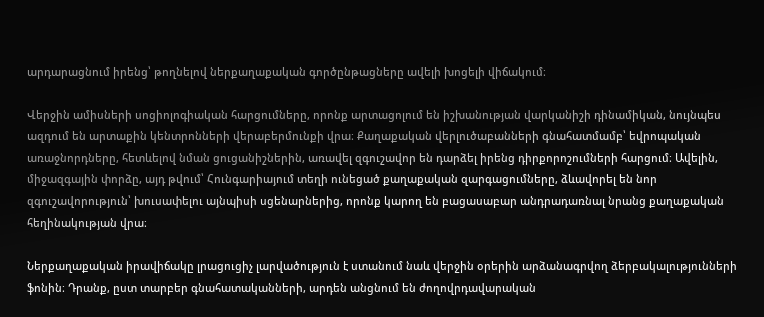արդարացնում իրենց՝ թողնելով ներքաղաքական գործընթացները ավելի խոցելի վիճակում։

Վերջին ամիսների սոցիոլոգիական հարցումները, որոնք արտացոլում են իշխանության վարկանիշի դինամիկան, նույնպես ազդում են արտաքին կենտրոնների վերաբերմունքի վրա։ Քաղաքական վերլուծաբանների գնահատմամբ՝ եվրոպական առաջնորդները, հետևելով նման ցուցանիշներին, առավել զգուշավոր են դարձել իրենց դիրքորոշումների հարցում։ Ավելին, միջազգային փորձը, այդ թվում՝ Հունգարիայում տեղի ունեցած քաղաքական զարգացումները, ձևավորել են նոր զգուշավորություն՝ խուսափելու այնպիսի սցենարներից, որոնք կարող են բացասաբար անդրադառնալ նրանց քաղաքական հեղինակության վրա։

Ներքաղաքական իրավիճակը լրացուցիչ լարվածություն է ստանում նաև վերջին օրերին արձանագրվող ձերբակալությունների ֆոնին։ Դրանք, ըստ տարբեր գնահատականների, արդեն անցնում են ժողովրդավարական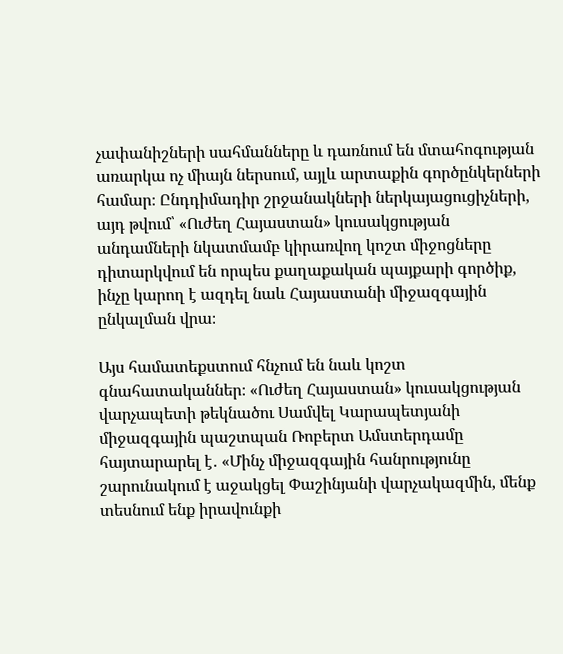չափանիշների սահմանները և դառնում են մտահոգության առարկա ոչ միայն ներսում, այլև արտաքին գործընկերների համար։ Ընդդիմադիր շրջանակների ներկայացուցիչների, այդ թվում՝ «Ուժեղ Հայաստան» կուսակցության անդամների նկատմամբ կիրառվող կոշտ միջոցները դիտարկվում են որպես քաղաքական պայքարի գործիք, ինչը կարող է ազդել նաև Հայաստանի միջազգային ընկալման վրա։

Այս համատեքստում հնչում են նաև կոշտ գնահատականներ։ «Ուժեղ Հայաստան» կուսակցության վարչապետի թեկնածու Սամվել Կարապետյանի միջազգային պաշտպան Ռոբերտ Ամստերդամը հայտարարել է․ «Մինչ միջազգային հանրությունը շարունակում է աջակցել Փաշինյանի վարչակազմին, մենք տեսնում ենք իրավունքի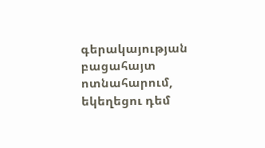գերակայության բացահայտ ոտնահարում, եկեղեցու դեմ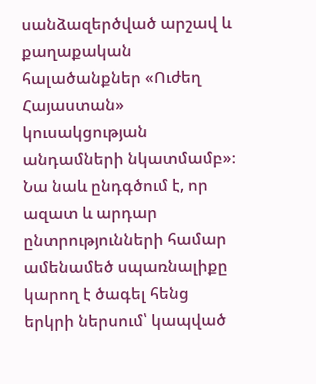սանձազերծված արշավ և քաղաքական հալածանքներ «Ուժեղ Հայաստան» կուսակցության անդամների նկատմամբ»։ Նա նաև ընդգծում է, որ ազատ և արդար ընտրությունների համար ամենամեծ սպառնալիքը կարող է ծագել հենց երկրի ներսում՝ կապված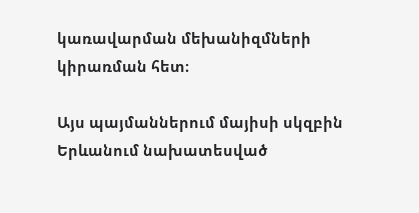կառավարման մեխանիզմների կիրառման հետ։

Այս պայմաններում մայիսի սկզբին Երևանում նախատեսված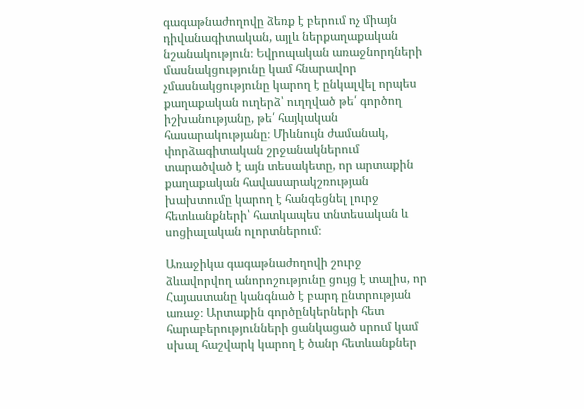գագաթնաժողովը ձեռք է բերում ոչ միայն դիվանագիտական, այլև ներքաղաքական նշանակություն։ Եվրոպական առաջնորդների մասնակցությունը կամ հնարավոր չմասնակցությունը կարող է ընկալվել որպես քաղաքական ուղերձ՝ ուղղված թե՛ գործող իշխանությանը, թե՛ հայկական հասարակությանը։ Միևնույն ժամանակ, փորձագիտական շրջանակներում տարածված է այն տեսակետը, որ արտաքին քաղաքական հավասարակշռության խախտումը կարող է հանգեցնել լուրջ հետևանքների՝ հատկապես տնտեսական և սոցիալական ոլորտներում։

Առաջիկա գագաթնաժողովի շուրջ ձևավորվող անորոշությունը ցույց է տալիս, որ Հայաստանը կանգնած է բարդ ընտրության առաջ։ Արտաքին գործընկերների հետ հարաբերությունների ցանկացած սրում կամ սխալ հաշվարկ կարող է ծանր հետևանքներ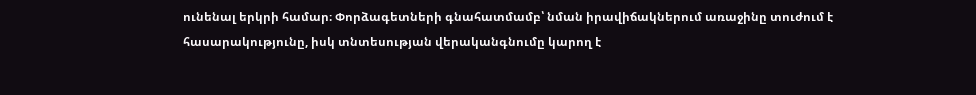ունենալ երկրի համար։ Փորձագետների գնահատմամբ՝ նման իրավիճակներում առաջինը տուժում է հասարակությունը, իսկ տնտեսության վերականգնումը կարող է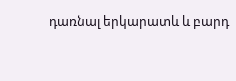դառնալ երկարատև և բարդ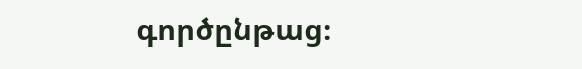գործընթաց։